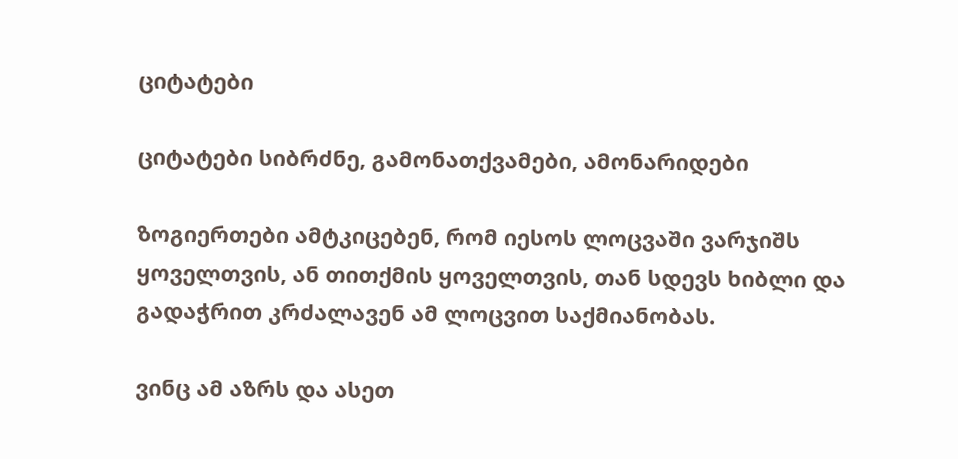ციტატები

ციტატები სიბრძნე, გამონათქვამები, ამონარიდები

ზოგიერთები ამტკიცებენ, რომ იესოს ლოცვაში ვარჯიშს ყოველთვის, ან თითქმის ყოველთვის, თან სდევს ხიბლი და გადაჭრით კრძალავენ ამ ლოცვით საქმიანობას.

ვინც ამ აზრს და ასეთ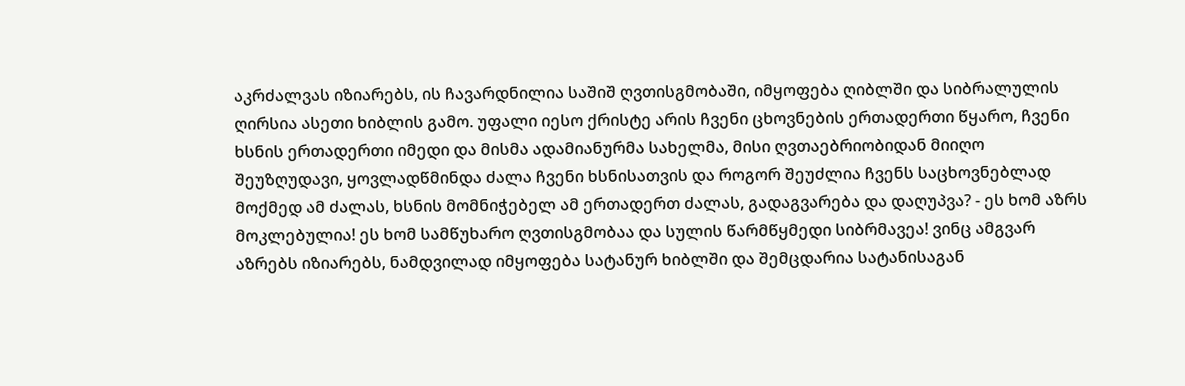აკრძალვას იზიარებს, ის ჩავარდნილია საშიშ ღვთისგმობაში, იმყოფება ღიბლში და სიბრალულის ღირსია ასეთი ხიბლის გამო. უფალი იესო ქრისტე არის ჩვენი ცხოვნების ერთადერთი წყარო, ჩვენი ხსნის ერთადერთი იმედი და მისმა ადამიანურმა სახელმა, მისი ღვთაებრიობიდან მიიღო შეუზღუდავი, ყოვლადწმინდა ძალა ჩვენი ხსნისათვის და როგორ შეუძლია ჩვენს საცხოვნებლად მოქმედ ამ ძალას, ხსნის მომნიჭებელ ამ ერთადერთ ძალას, გადაგვარება და დაღუპვა? - ეს ხომ აზრს მოკლებულია! ეს ხომ სამწუხარო ღვთისგმობაა და სულის წარმწყმედი სიბრმავეა! ვინც ამგვარ აზრებს იზიარებს, ნამდვილად იმყოფება სატანურ ხიბლში და შემცდარია სატანისაგან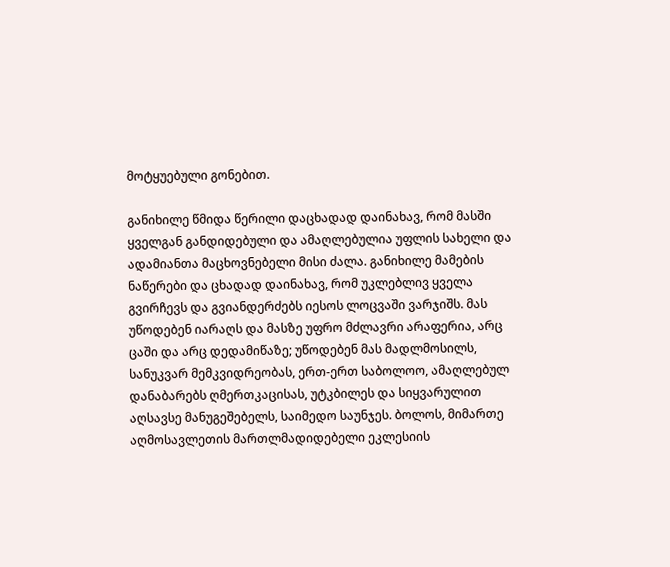მოტყუებული გონებით.

განიხილე წმიდა წერილი დაცხადად დაინახავ, რომ მასში ყველგან განდიდებული და ამაღლებულია უფლის სახელი და ადამიანთა მაცხოვნებელი მისი ძალა. განიხილე მამების ნაწერები და ცხადად დაინახავ, რომ უკლებლივ ყველა გვირჩევს და გვიანდერძებს იესოს ლოცვაში ვარჯიშს. მას უწოდებენ იარაღს და მასზე უფრო მძლავრი არაფერია, არც ცაში და არც დედამიწაზე; უწოდებენ მას მადლმოსილს, სანუკვარ მემკვიდრეობას, ერთ-ერთ საბოლოო, ამაღლებულ დანაბარებს ღმერთკაცისას, უტკბილეს და სიყვარულით აღსავსე მანუგეშებელს, საიმედო საუნჯეს. ბოლოს, მიმართე აღმოსავლეთის მართლმადიდებელი ეკლესიის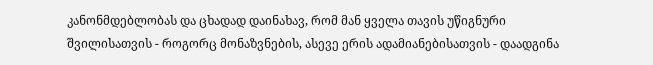კანონმდებლობას და ცხადად დაინახავ, რომ მან ყველა თავის უწიგნური შვილისათვის - როგორც მონაზვნების, ასევე ერის ადამიანებისათვის - დაადგინა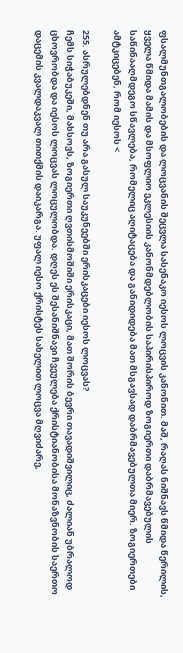ფსალმუნთგალობების და ლოცვანის შეცვლა სასენაკო იესოს ლოცვის კანონით. მაშ, რაღას ნიშნავს წმიდა წერილის, ყველა წმიდა მამის და მსოფლიო ეკლესიის კანონმდებლობის საპირისპიროდ ზოგიერთი დაბრმავებულის საწინააღმდეგო სწავლება, რომელიც აღიტაცება და განიდიდება მათ მსგავსად დაბრმავებულთა მიერ. ზოგიერთები ამტკიცებენ, რომ იესოს <

255. ასრულებდნენ თუ არა გასულ საუკუნეებში ერისკაცები იესოს ლოცვას?
ჩემს სიჭაბუკეში, მახსოვს, ზოგიერთი ღვთისმოშიში ერისკაცი, მათ შორის ბევრი თავადიშვილიც, ძალიან უბრალოდ ცხოვრობდა და იესოს ლოცვას ლოცულობდა. დღეს ეს შესანიშნავი ჩვეულება ქრისტიანობისა მონაზვნობის საერთო დაცემის კვალდაკვალ თითქმის დაიკარგა. უფალ იესო ქრისტეს სახელით ლოცვა მღვიძარე,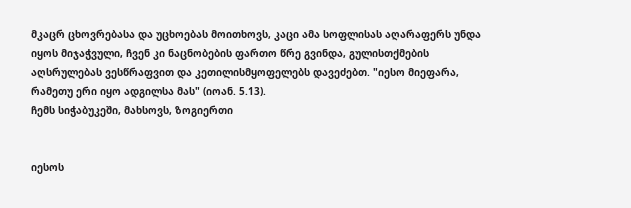მკაცრ ცხოვრებასა და უცხოებას მოითხოვს, კაცი ამა სოფლისას აღარაფერს უნდა იყოს მიჯაჭვული, ჩვენ კი ნაცნობების ფართო წრე გვინდა, გულისთქმების აღსრულებას ვესწრაფვით და კეთილისმყოფელებს დავეძებთ. "იესო მიეფარა, რამეთუ ერი იყო ადგილსა მას" (იოან. 5.13).
ჩემს სიჭაბუკეში, მახსოვს, ზოგიერთი


იესოს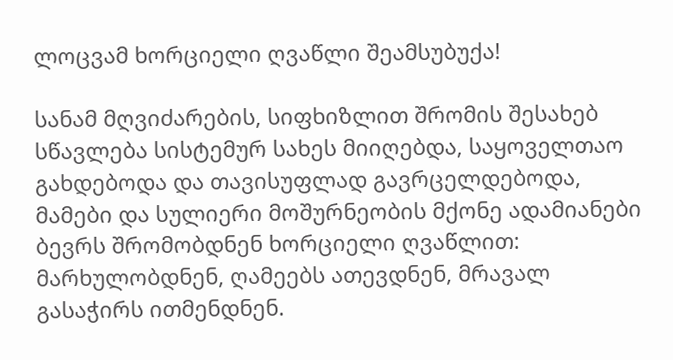ლოცვამ ხორციელი ღვაწლი შეამსუბუქა!

სანამ მღვიძარების, სიფხიზლით შრომის შესახებ სწავლება სისტემურ სახეს მიიღებდა, საყოველთაო გახდებოდა და თავისუფლად გავრცელდებოდა, მამები და სულიერი მოშურნეობის მქონე ადამიანები ბევრს შრომობდნენ ხორციელი ღვაწლით: მარხულობდნენ, ღამეებს ათევდნენ, მრავალ გასაჭირს ითმენდნენ.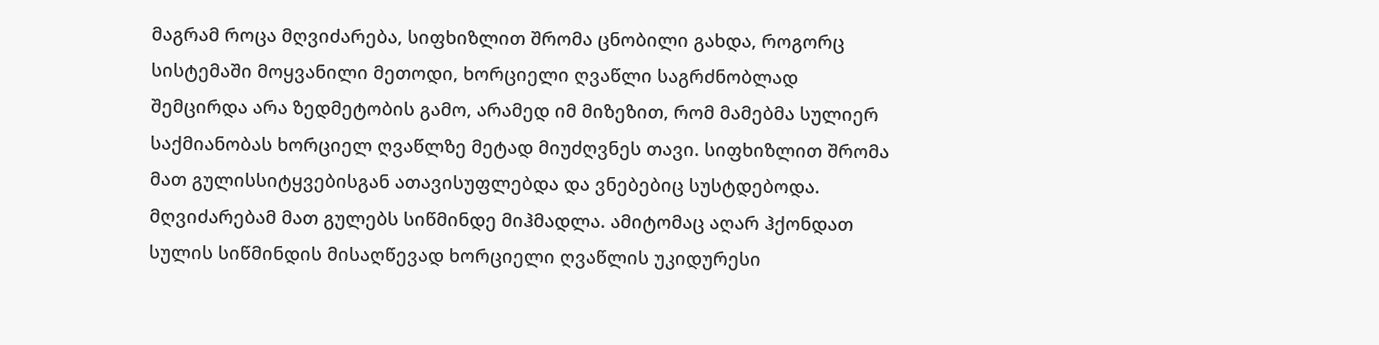მაგრამ როცა მღვიძარება, სიფხიზლით შრომა ცნობილი გახდა, როგორც სისტემაში მოყვანილი მეთოდი, ხორციელი ღვაწლი საგრძნობლად შემცირდა არა ზედმეტობის გამო, არამედ იმ მიზეზით, რომ მამებმა სულიერ საქმიანობას ხორციელ ღვაწლზე მეტად მიუძღვნეს თავი. სიფხიზლით შრომა მათ გულისსიტყვებისგან ათავისუფლებდა და ვნებებიც სუსტდებოდა. მღვიძარებამ მათ გულებს სიწმინდე მიჰმადლა. ამიტომაც აღარ ჰქონდათ სულის სიწმინდის მისაღწევად ხორციელი ღვაწლის უკიდურესი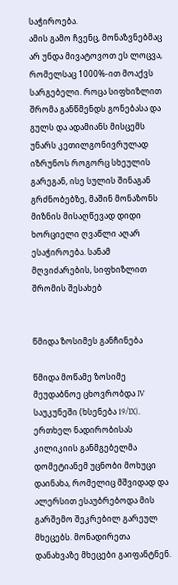საჭიროება.
ამის გამო ჩვენც, მონაზვნებმაც არ უნდა მივატოვოთ ეს ლოცვა, რომელსაც 1000%-ით მოაქვს სარგებელი. როცა სიფხიზლით შრომა განწმენდს გონებასა და გულს და ადამიანს მისცემს უნარს კეთილგონივრულად იზრუნოს როგორც სხეულის გარეგან, ისე სულის შინაგან გრძნობებზე, მაშინ მონაზონს მიზნის მისაღწევად დიდი ხორციელი ღვაწლი აღარ ესაჭიროება. სანამ მღვიძარების, სიფხიზლით შრომის შესახებ


წმიდა ზოსიმეს განჩინება

წმიდა მოწამე ზოსიმე მეუდაბნოე ცხოვრობდა IV საუკუნეში (ხსენება 19/IX). ერთხელ ნადირობისას კილიკიის განმგებელმა დომეტიანემ უცნობი მოხუცი დაინახა, რომელიც მშვიდად და ალერსით ესაუბრებოდა მის გარშემო შეკრებილ გარეულ მხეცებს. მონადირეთა დანახვაზე მხეცები გაიფანტნენ.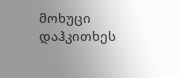მოხუცი დაჰკითხეს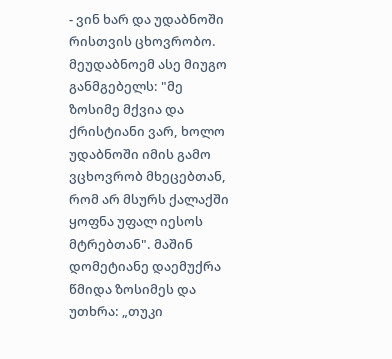- ვინ ხარ და უდაბნოში რისთვის ცხოვრობო. მეუდაბნოემ ასე მიუგო განმგებელს: "მე ზოსიმე მქვია და ქრისტიანი ვარ, ხოლო უდაბნოში იმის გამო ვცხოვრობ მხეცებთან, რომ არ მსურს ქალაქში ყოფნა უფალ იესოს მტრებთან". მაშინ დომეტიანე დაემუქრა წმიდა ზოსიმეს და უთხრა: „თუკი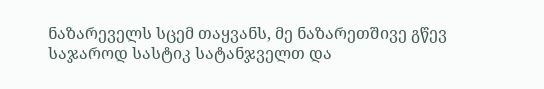ნაზარეველს სცემ თაყვანს, მე ნაზარეთშივე გწევ საჯაროდ სასტიკ სატანჯველთ და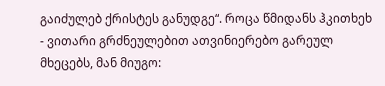გაიძულებ ქრისტეს განუდგე“. როცა წმიდანს ჰკითხეხ - ვითარი გრძნეულებით ათვინიერებო გარეულ მხეცებს, მან მიუგო: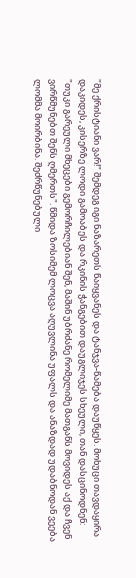"მე ქრისტიანი ვარ!" შემდეგ იგი ნაზარეთს წაიყვანეს და ტანჯვა-წამება დაუწყეს. მოხუცი თავდაყირა დაკიდეს, კისერზე ლოდი გამოაბეს და რკინის ჭანგებით დაუგლიჯეს სხეული, თან დასცინოდნენ: "თუკი გარეული მხეცები გემორჩილებიან შენ, მაშინ უბრძანე რომელიმე მათგანს მოვიდეს აქ და ჩვენ ვირწმუნებთ შენს ღმერთს". წმიდა ზოსიმემ ლოცვა აღუვლინა უფალს და ანაზდად უდაბნოდან ვეება ლომმა მოირბინა. შეძრწუნებული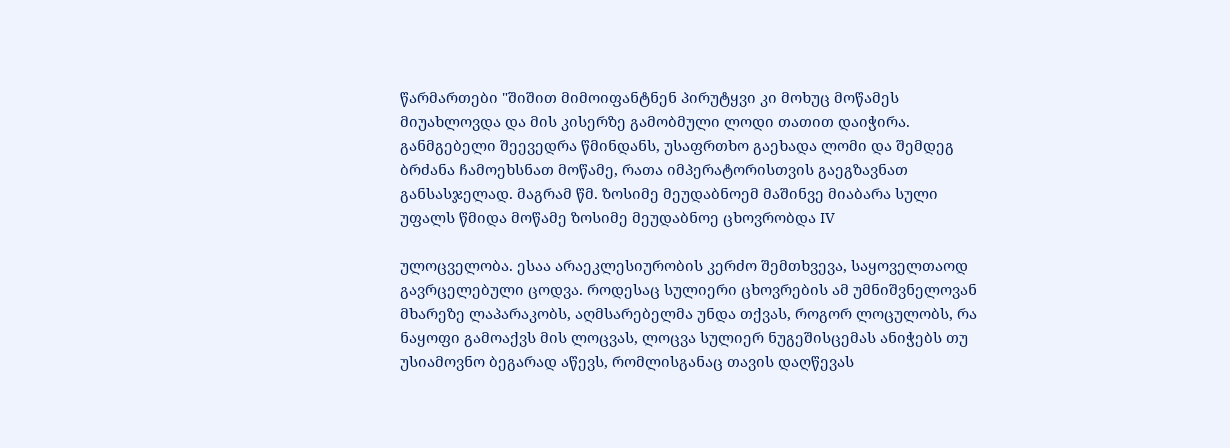წარმართები "შიშით მიმოიფანტნენ პირუტყვი კი მოხუც მოწამეს მიუახლოვდა და მის კისერზე გამობმული ლოდი თათით დაიჭირა. განმგებელი შეევედრა წმინდანს, უსაფრთხო გაეხადა ლომი და შემდეგ ბრძანა ჩამოეხსნათ მოწამე, რათა იმპერატორისთვის გაეგზავნათ განსასჯელად. მაგრამ წმ. ზოსიმე მეუდაბნოემ მაშინვე მიაბარა სული უფალს წმიდა მოწამე ზოსიმე მეუდაბნოე ცხოვრობდა IV

ულოცველობა. ესაა არაეკლესიურობის კერძო შემთხვევა, საყოველთაოდ გავრცელებული ცოდვა. როდესაც სულიერი ცხოვრების ამ უმნიშვნელოვან მხარეზე ლაპარაკობს, აღმსარებელმა უნდა თქვას, როგორ ლოცულობს, რა ნაყოფი გამოაქვს მის ლოცვას, ლოცვა სულიერ ნუგეშისცემას ანიჭებს თუ უსიამოვნო ბეგარად აწევს, რომლისგანაც თავის დაღწევას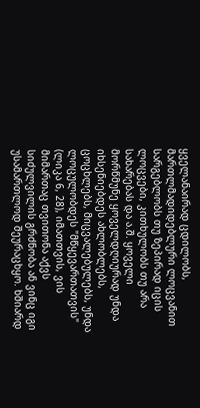ყველანაირად ცდილობს, მართლმადიდებლური ლოცვანით სარგებლობს თუ ზეპირად იცის ლოცვები, კითხულობს თუ არა სახარებას და ა.შ. ყოველი მორწმუნე ყოველდღიურად უნდა იხსენიებდეს ახლობლებს, ცოცხლებს, მიცვალებულებს, უნდა ლოცულობდეს "მწყევართათვის" (ლიკა 6, 28), იმათთვის, ვის მიმართაც თვითონა აქვს სიძულვილის გრძნობა ან ვინც იგი უსამართლოდ შეურაცხყო. ხშიარდ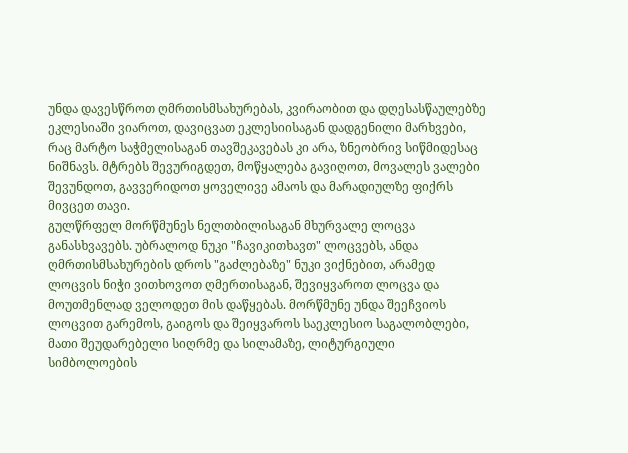უნდა დავესწროთ ღმრთისმსახურებას, კვირაობით და დღესასწაულებზე ეკლესიაში ვიაროთ, დავიცვათ ეკლესიისაგან დადგენილი მარხვები, რაც მარტო საჭმელისაგან თავშეკავებას კი არა, ზნეობრივ სიწმიდესაც ნიშნავს. მტრებს შევურიგდეთ, მოწყალება გავიღოთ, მოვალეს ვალები შევუნდოთ, გავვერიდოთ ყოველივე ამაოს და მარადიულზე ფიქრს მივცეთ თავი.
გულწრფელ მორწმუნეს ნელთბილისაგან მხურვალე ლოცვა განასხვავებს. უბრალოდ ნუკი "ჩავიკითხავთ" ლოცვებს, ანდა ღმრთისმსახურების დროს "გაძლებაზე" ნუკი ვიქნებით, არამედ ლოცვის ნიჭი ვითხოვოთ ღმერთისაგან, შევიყვაროთ ლოცვა და მოუთმენლად ველოდეთ მის დაწყებას. მორწმუნე უნდა შეეჩვიოს ლოცვით გარემოს, გაიგოს და შეიყვაროს საეკლესიო საგალობლები, მათი შეუდარებელი სიღრმე და სილამაზე, ლიტურგიული სიმბოლოების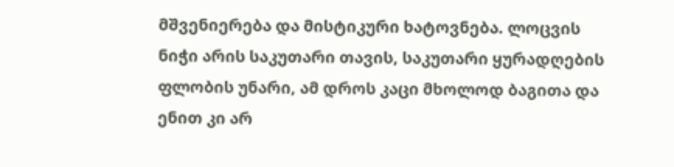მშვენიერება და მისტიკური ხატოვნება. ლოცვის ნიჭი არის საკუთარი თავის, საკუთარი ყურადღების ფლობის უნარი, ამ დროს კაცი მხოლოდ ბაგითა და ენით კი არ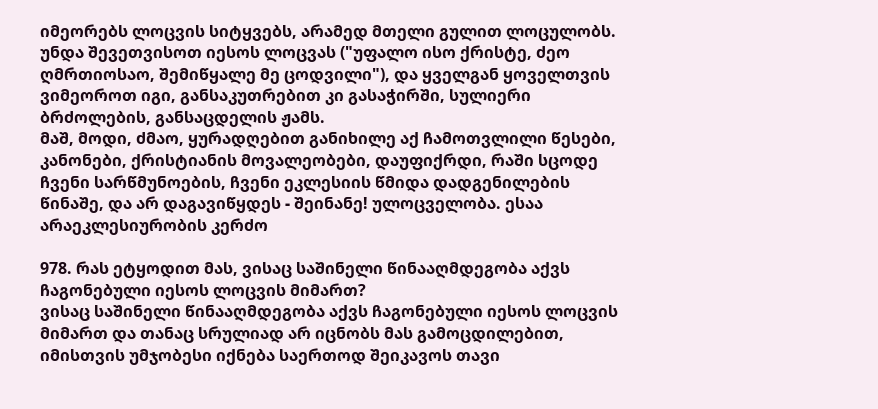იმეორებს ლოცვის სიტყვებს, არამედ მთელი გულით ლოცულობს. უნდა შევეთვისოთ იესოს ლოცვას ("უფალო ისო ქრისტე, ძეო ღმრთიოსაო, შემიწყალე მე ცოდვილი"), და ყველგან ყოველთვის ვიმეოროთ იგი, განსაკუთრებით კი გასაჭირში, სულიერი ბრძოლების, განსაცდელის ჟამს.
მაშ, მოდი, ძმაო, ყურადღებით განიხილე აქ ჩამოთვლილი წესები, კანონები, ქრისტიანის მოვალეობები, დაუფიქრდი, რაში სცოდე ჩვენი სარწმუნოების, ჩვენი ეკლესიის წმიდა დადგენილების წინაშე, და არ დაგავიწყდეს - შეინანე! ულოცველობა. ესაა არაეკლესიურობის კერძო

978. რას ეტყოდით მას, ვისაც საშინელი წინააღმდეგობა აქვს ჩაგონებული იესოს ლოცვის მიმართ?
ვისაც საშინელი წინააღმდეგობა აქვს ჩაგონებული იესოს ლოცვის მიმართ და თანაც სრულიად არ იცნობს მას გამოცდილებით, იმისთვის უმჯობესი იქნება საერთოდ შეიკავოს თავი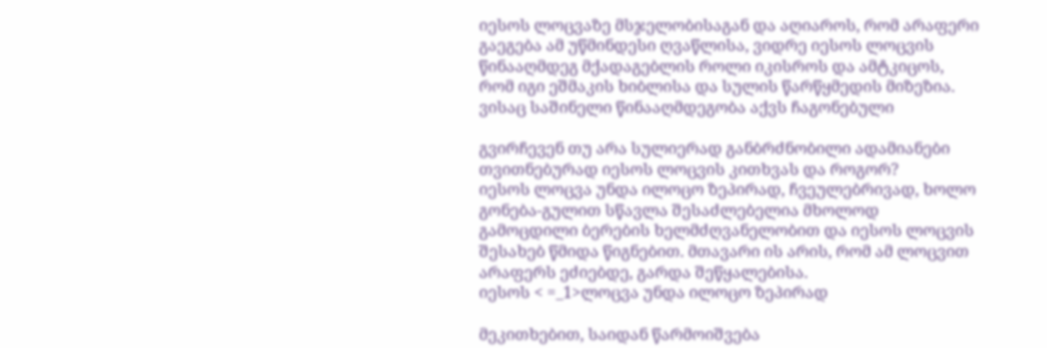იესოს ლოცვაზე მსჯელობისაგან და აღიაროს, რომ არაფერი გაეგება ამ უწმინდესი ღვაწლისა, ვიდრე იესოს ლოცვის წინააღმდეგ მქადაგებლის როლი იკისროს და ამტკიცოს, რომ იგი ეშმაკის ხიბლისა და სულის წარწყმედის მიზეზია.
ვისაც საშინელი წინააღმდეგობა აქვს ჩაგონებული

გვირჩევენ თუ არა სულიერად განბრძნობილი ადამიანები თვითნებურად იესოს ლოცვის კითხვას და როგორ?
იესოს ლოცვა უნდა ილოცო ზეპირად, ჩვეულებრივად, ხოლო გონება-გულით სწავლა შესაძლებელია მხოლოდ გამოცდილი ბერების ხელმძღვანელობით და იესოს ლოცვის შესახებ წმიდა წიგნებით. მთავარი ის არის, რომ ამ ლოცვით არაფერს ეძიებდე, გარდა შეწყალებისა.
იესოს < =_1>ლოცვა უნდა ილოცო ზეპირად

მეკითხებით, საიდან წარმოიშვება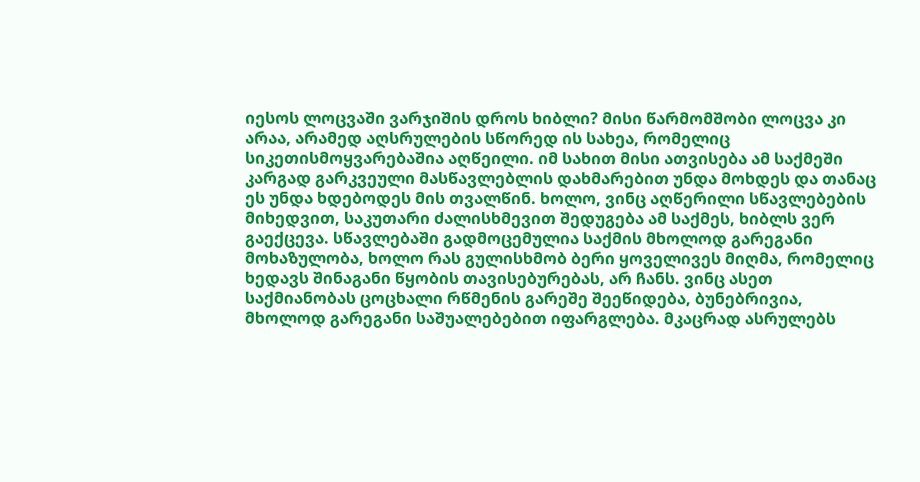იესოს ლოცვაში ვარჯიშის დროს ხიბლი? მისი წარმომშობი ლოცვა კი არაა, არამედ აღსრულების სწორედ ის სახეა, რომელიც სიკეთისმოყვარებაშია აღწეილი. იმ სახით მისი ათვისება ამ საქმეში კარგად გარკვეული მასწავლებლის დახმარებით უნდა მოხდეს და თანაც ეს უნდა ხდებოდეს მის თვალწინ. ხოლო, ვინც აღწერილი სწავლებების მიხედვით, საკუთარი ძალისხმევით შედუგება ამ საქმეს, ხიბლს ვერ გაექცევა. სწავლებაში გადმოცემულია საქმის მხოლოდ გარეგანი მოხაზულობა, ხოლო რას გულისხმობ ბერი ყოველივეს მიღმა, რომელიც ხედავს შინაგანი წყობის თავისებურებას, არ ჩანს. ვინც ასეთ საქმიანობას ცოცხალი რწმენის გარეშე შეეწიდება, ბუნებრივია, მხოლოდ გარეგანი საშუალებებით იფარგლება. მკაცრად ასრულებს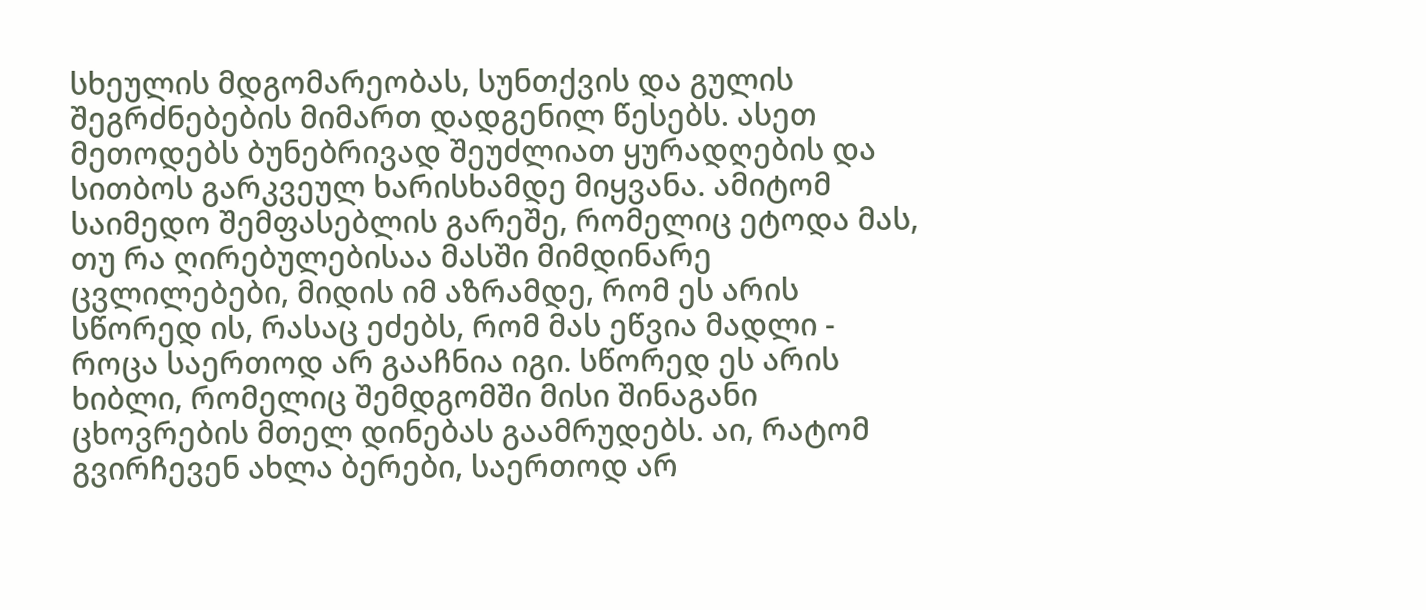სხეულის მდგომარეობას, სუნთქვის და გულის შეგრძნებების მიმართ დადგენილ წესებს. ასეთ მეთოდებს ბუნებრივად შეუძლიათ ყურადღების და სითბოს გარკვეულ ხარისხამდე მიყვანა. ამიტომ საიმედო შემფასებლის გარეშე, რომელიც ეტოდა მას, თუ რა ღირებულებისაა მასში მიმდინარე ცვლილებები, მიდის იმ აზრამდე, რომ ეს არის სწორედ ის, რასაც ეძებს, რომ მას ეწვია მადლი - როცა საერთოდ არ გააჩნია იგი. სწორედ ეს არის ხიბლი, რომელიც შემდგომში მისი შინაგანი ცხოვრების მთელ დინებას გაამრუდებს. აი, რატომ გვირჩევენ ახლა ბერები, საერთოდ არ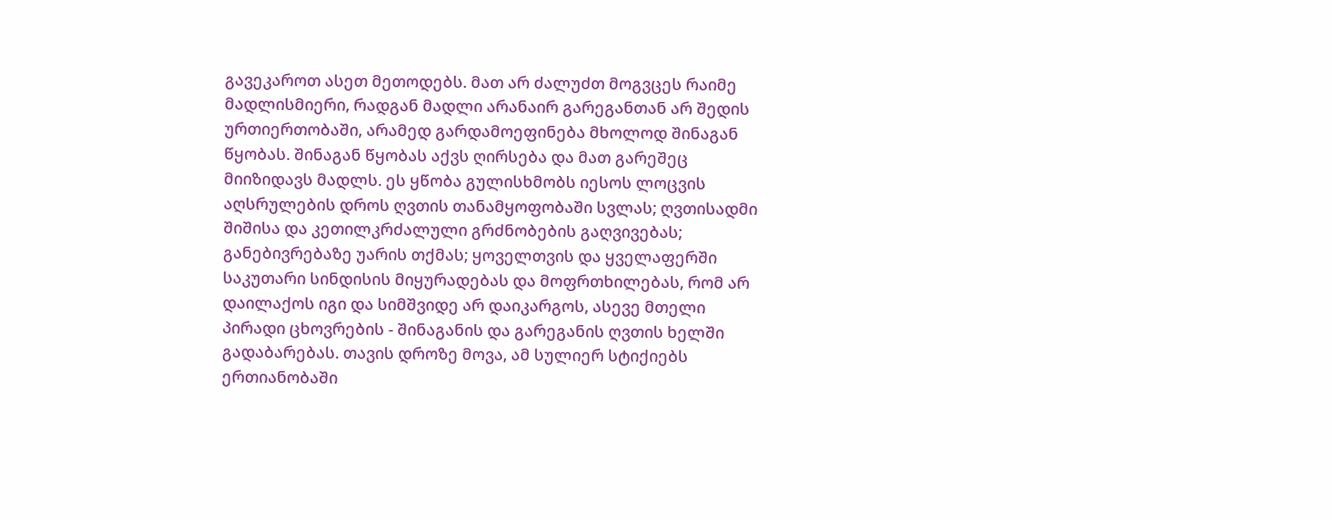გავეკაროთ ასეთ მეთოდებს. მათ არ ძალუძთ მოგვცეს რაიმე მადლისმიერი, რადგან მადლი არანაირ გარეგანთან არ შედის ურთიერთობაში, არამედ გარდამოეფინება მხოლოდ შინაგან წყობას. შინაგან წყობას აქვს ღირსება და მათ გარეშეც მიიზიდავს მადლს. ეს ყწობა გულისხმობს იესოს ლოცვის აღსრულების დროს ღვთის თანამყოფობაში სვლას; ღვთისადმი შიშისა და კეთილკრძალული გრძნობების გაღვივებას; განებივრებაზე უარის თქმას; ყოველთვის და ყველაფერში საკუთარი სინდისის მიყურადებას და მოფრთხილებას, რომ არ დაილაქოს იგი და სიმშვიდე არ დაიკარგოს, ასევე მთელი პირადი ცხოვრების - შინაგანის და გარეგანის ღვთის ხელში გადაბარებას. თავის დროზე მოვა, ამ სულიერ სტიქიებს ერთიანობაში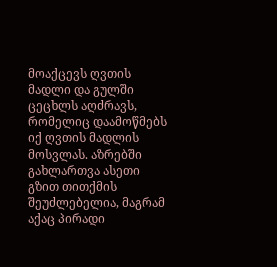მოაქცევს ღვთის მადლი და გულში ცეცხლს აღძრავს, რომელიც დაამოწმებს იქ ღვთის მადლის მოსვლას. აზრებში გახლართვა ასეთი გზით თითქმის შეუძლებელია, მაგრამ აქაც პირადი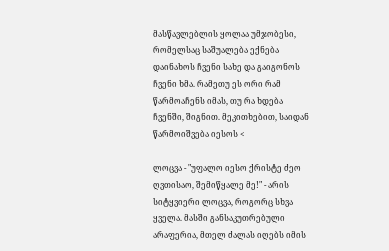მასწავლებლის ყოლაა უმჯობესი, რომელსაც საშუალება ექნება დაინახოს ჩვენი სახე და გაიგონოს ჩვენი ხმა. რამეთუ ეს ორი რამ წარმოაჩენს იმას, თუ რა ხდება ჩვენში, შიგნით. მეკითხებით, საიდან წარმოიშვება იესოს <

ლოცვა - "უფალო იესო ქრისტე ძეო ღვთისაო, შემიწყალე მე!" - არის სიტყვიერი ლოცვა, როგორც სხვა ყველა. მასში განსაკუთრებული არაფერია, მთელ ძალას იღებს იმის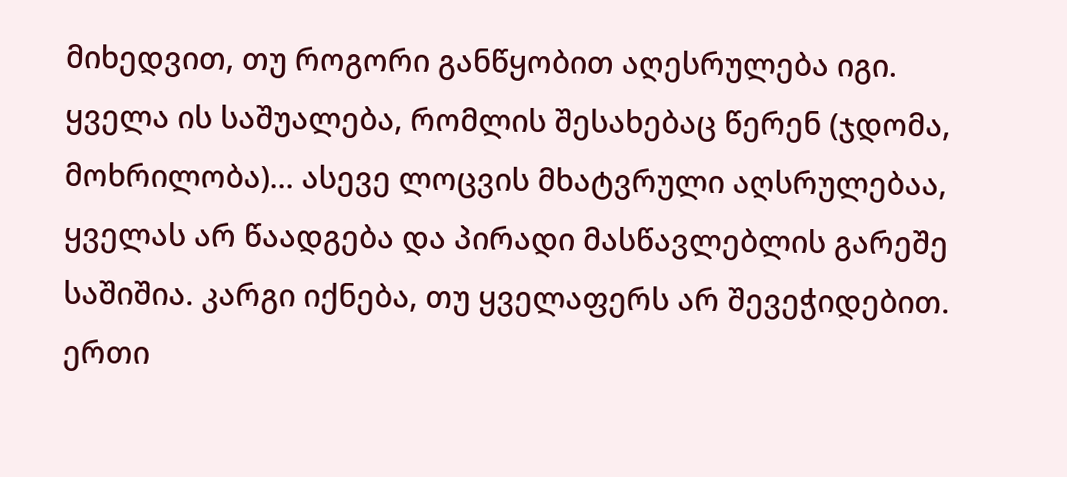მიხედვით, თუ როგორი განწყობით აღესრულება იგი.
ყველა ის საშუალება, რომლის შესახებაც წერენ (ჯდომა, მოხრილობა)... ასევე ლოცვის მხატვრული აღსრულებაა, ყველას არ წაადგება და პირადი მასწავლებლის გარეშე საშიშია. კარგი იქნება, თუ ყველაფერს არ შევეჭიდებით. ერთი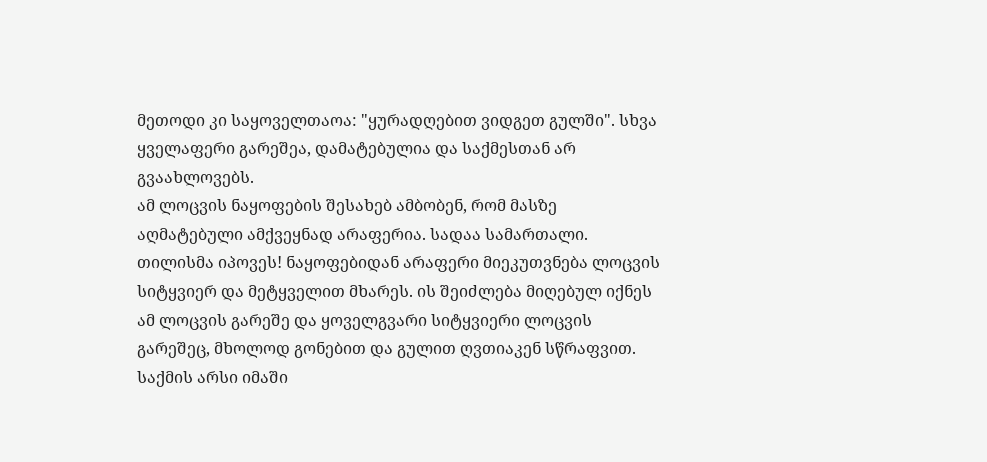მეთოდი კი საყოველთაოა: "ყურადღებით ვიდგეთ გულში". სხვა ყველაფერი გარეშეა, დამატებულია და საქმესთან არ გვაახლოვებს.
ამ ლოცვის ნაყოფების შესახებ ამბობენ, რომ მასზე აღმატებული ამქვეყნად არაფერია. სადაა სამართალი. თილისმა იპოვეს! ნაყოფებიდან არაფერი მიეკუთვნება ლოცვის სიტყვიერ და მეტყველით მხარეს. ის შეიძლება მიღებულ იქნეს ამ ლოცვის გარეშე და ყოველგვარი სიტყვიერი ლოცვის გარეშეც, მხოლოდ გონებით და გულით ღვთიაკენ სწრაფვით.
საქმის არსი იმაში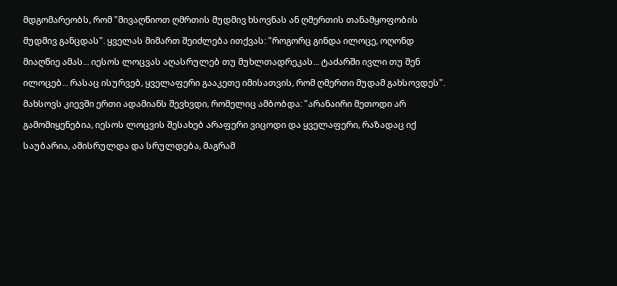მდგომარეობს, რომ "მივაღწიოთ ღმრთის მუდმივ ხსოვნას ან ღმერთის თანამყოფობის მუდმივ განცდას". ყველას მიმართ შეიძლება ითქვას: "როგორც გინდა ილოცე, ოღონდ მიაღწიე ამას... იესოს ლოცვას აღასრულებ თუ მუხლთადრეკას... ტაძარში ივლი თუ შენ ილოცებ... რასაც ისურვებ, ყველაფერი გააკეთე იმისათვის, რომ ღმერთი მუდამ გახსოვდეს".
მახსოვს კიევში ერთი ადამიანს შევხვდი, რომელიც ამბობდა: "არანაირი მეთოდი არ გამომიყენებია, იესოს ლოცვის შესახებ არაფერი ვიცოდი და ყველაფერი, რაზადაც იქ საუბარია, ამისრულდა და სრულდება, მაგრამ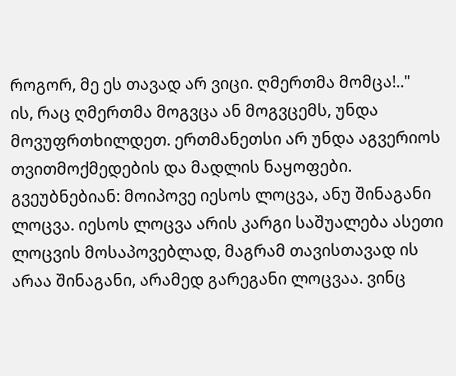როგორ, მე ეს თავად არ ვიცი. ღმერთმა მომცა!.."
ის, რაც ღმერთმა მოგვცა ან მოგვცემს, უნდა მოვუფრთხილდეთ. ერთმანეთსი არ უნდა აგვერიოს თვითმოქმედების და მადლის ნაყოფები.
გვეუბნებიან: მოიპოვე იესოს ლოცვა, ანუ შინაგანი ლოცვა. იესოს ლოცვა არის კარგი საშუალება ასეთი ლოცვის მოსაპოვებლად, მაგრამ თავისთავად ის არაა შინაგანი, არამედ გარეგანი ლოცვაა. ვინც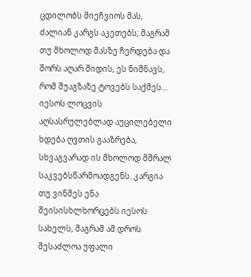ცდილობს მიეჩვიოს მას, ძალიან კარგს აკეთებს; მაგრამ თუ მხოლოდ მასზე ჩერდება და შორს აღარ მიდის, ეს ნიშნავს, რომ შუაგზაზე ტოვებს საქმეს...
იესოს ლოცვის აღსასრულებლად აუცილებელი ხდება ღვთის გააზრება, სხვაგვარად ის მხოლოდ მშრალ საკვებსწარმოადგენს. კარგია თუ ვინმეს ენა შეისისხლხორცებს იესოს სახელს, მაგრამ ამ დროს შესაძლოა უფალი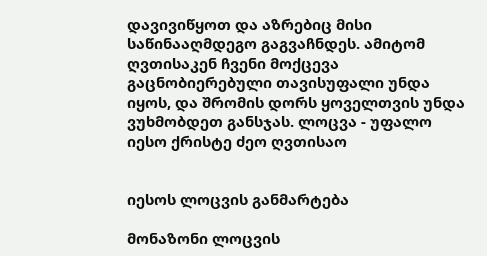დავივიწყოთ და აზრებიც მისი საწინააღმდეგო გაგვაჩნდეს. ამიტომ ღვთისაკენ ჩვენი მოქცევა გაცნობიერებული თავისუფალი უნდა იყოს, და შრომის დორს ყოველთვის უნდა ვუხმობდეთ განსჯას. ლოცვა - უფალო იესო ქრისტე ძეო ღვთისაო


იესოს ლოცვის განმარტება

მონაზონი ლოცვის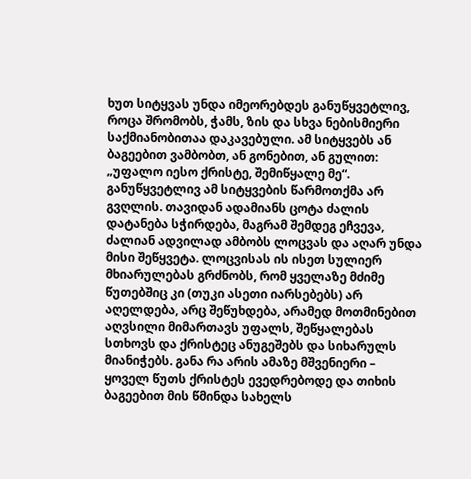ხუთ სიტყვას უნდა იმეორებდეს განუწყვეტლივ, როცა შრომობს, ჭამს, ზის და სხვა ნებისმიერი საქმიანობითაა დაკავებული. ამ სიტყვებს ან ბაგეებით ვამბობთ, ან გონებით, ან გულით: „უფალო იესო ქრისტე, შემიწყალე მე“.
განუწყვეტლივ ამ სიტყვების წარმოთქმა არ გვღლის. თავიდან ადამიანს ცოტა ძალის დატანება სჭირდება, მაგრამ შემდეგ ეჩვევა, ძალიან ადვილად ამბობს ლოცვას და აღარ უნდა მისი შეწყვეტა. ლოცვისას ის ისეთ სულიერ მხიარულებას გრძნობს, რომ ყველაზე მძიმე წუთებშიც კი (თუკი ასეთი იარსებებს) არ აღელდება, არც შეწუხდება, არამედ მოთმინებით აღვსილი მიმართავს უფალს, შეწყალებას სთხოვს და ქრისტეც ანუგეშებს და სიხარულს მიანიჭებს. განა რა არის ამაზე მშვენიერი – ყოველ წუთს ქრისტეს ევედრებოდე და თიხის ბაგეებით მის წმინდა სახელს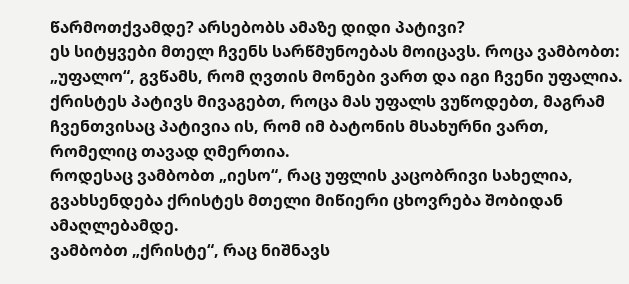წარმოთქვამდე? არსებობს ამაზე დიდი პატივი?
ეს სიტყვები მთელ ჩვენს სარწმუნოებას მოიცავს. როცა ვამბობთ: „უფალო“, გვწამს, რომ ღვთის მონები ვართ და იგი ჩვენი უფალია. ქრისტეს პატივს მივაგებთ, როცა მას უფალს ვუწოდებთ, მაგრამ ჩვენთვისაც პატივია ის, რომ იმ ბატონის მსახურნი ვართ, რომელიც თავად ღმერთია.
როდესაც ვამბობთ „იესო“, რაც უფლის კაცობრივი სახელია, გვახსენდება ქრისტეს მთელი მიწიერი ცხოვრება შობიდან ამაღლებამდე.
ვამბობთ „ქრისტე“, რაც ნიშნავს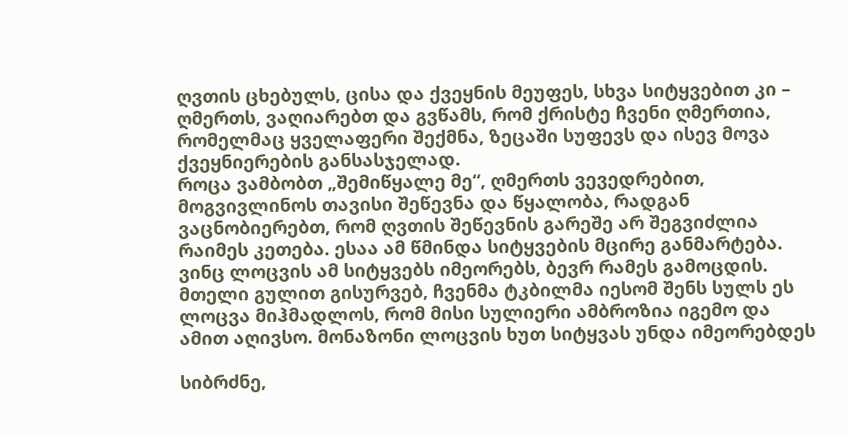ღვთის ცხებულს, ცისა და ქვეყნის მეუფეს, სხვა სიტყვებით კი – ღმერთს, ვაღიარებთ და გვწამს, რომ ქრისტე ჩვენი ღმერთია, რომელმაც ყველაფერი შექმნა, ზეცაში სუფევს და ისევ მოვა ქვეყნიერების განსასჯელად.
როცა ვამბობთ „შემიწყალე მე“, ღმერთს ვევედრებით, მოგვივლინოს თავისი შეწევნა და წყალობა, რადგან ვაცნობიერებთ, რომ ღვთის შეწევნის გარეშე არ შეგვიძლია რაიმეს კეთება. ესაა ამ წმინდა სიტყვების მცირე განმარტება. ვინც ლოცვის ამ სიტყვებს იმეორებს, ბევრ რამეს გამოცდის.
მთელი გულით გისურვებ, ჩვენმა ტკბილმა იესომ შენს სულს ეს ლოცვა მიჰმადლოს, რომ მისი სულიერი ამბროზია იგემო და ამით აღივსო. მონაზონი ლოცვის ხუთ სიტყვას უნდა იმეორებდეს

სიბრძნე,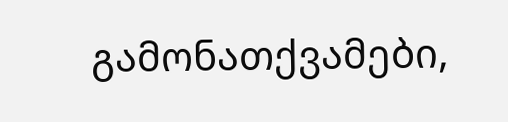გამონათქვამები,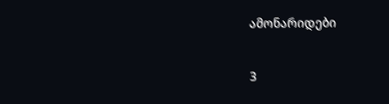ამონარიდები

3